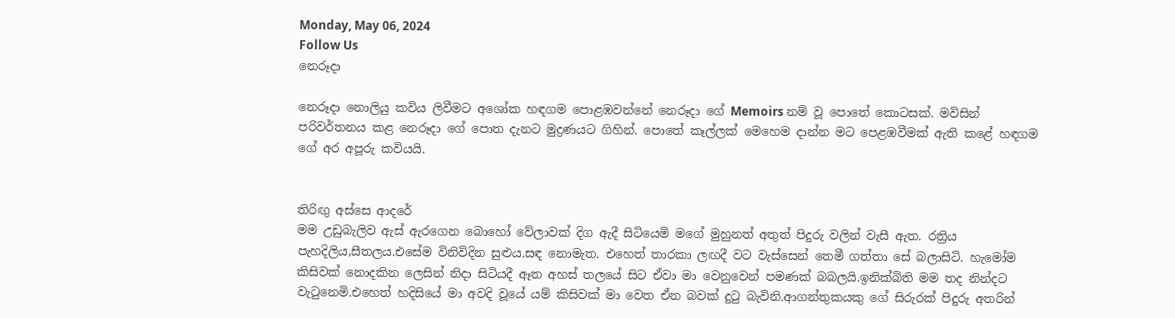Monday, May 06, 2024
Follow Us
නෙරූදා

නෙරූදා නොලියු කවිය ලිවීමට අශෝක හඳගම පොළඹවන්නේ නෙරූදා ගේ Memoirs නම් වූ පොතේ කොටසක්. මවිසින් පරිවර්තනය කළ නෙරූදා ගේ පොත දැනට මුද්‍රණයට ගිහින්. පොතේ කෑල්ලක් මෙහෙම දාන්න මට පෙළඹවීමක් ඇති කළේ හඳගම ගේ අර අපූරු කවියයි.


තිරිඟු අස්සෙ ආදරේ
මම උඩුබැලිව ඇස් ඇරගෙන බොහෝ වේලාවක් දිග ඇදී සිටියෙමි මගේ මුහුනත් අතුත් පිදුරු වලින් වැසී ඇත. රත්‍රිය පැහදිලිය,සීතලය.එසේම විනිවිදින සුළුය.සඳ නොමැත. එහෙත් තාරකා ලඟදී වට වැස්සෙන් තෙමී ගත්තා සේ බලාසිටි. හැමෝම කිසිවක් නොදකින ලෙසින් නිදා සිටියදී ඈත අහස් තලයේ සිට ඒවා මා වෙනුවෙන් පමණක් බබලයි.ඉනික්බිති මම තද නින්දට වැටුනෙමි.එහෙත් හදිසියේ මා අවදි වූයේ යම් කිසිවක් මා වෙත ඒන බවක් දුටු බැවිනි.ආගන්තුකයකු ගේ සිරුරක් පිදුරු අතරින්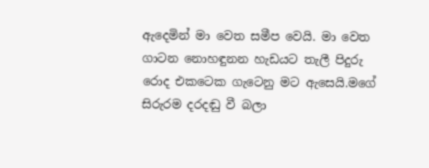ඇදෙමින් මා වෙත සමීප වෙයි. මා වෙත ගාටන නොහඳුනන හැඩයට තැලී පිදුරු රොද එකටෙක ගැටෙනු මට ඇසෙයි.මගේ සිරුරම දරදඬු වී බලා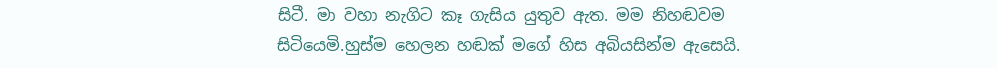සිටී. මා වහා නැගිට කෑ ගැසිය යුතුව ඇත. මම නිහඬවම සිටියෙමි.හුස්ම හෙලන හඬක් මගේ හිස අබියසින්ම ඇසෙයි.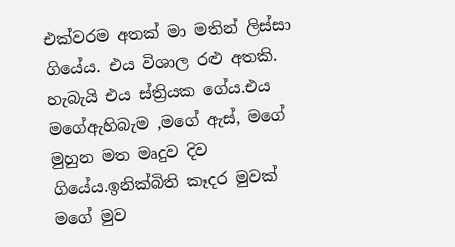එක්වරම අතක් මා මතින් ලිස්සා ගියේය. එය විශාල රළු අතකි. හැබැයි එය ස්ත්‍රියක ගේය.එය මගේඇහිබැම ,මගේ ඇස්, මගේ මුහුන මත මෘදුව දිව ගියේය.ඉනික්බිති කෑදර මුවක් මගේ මුව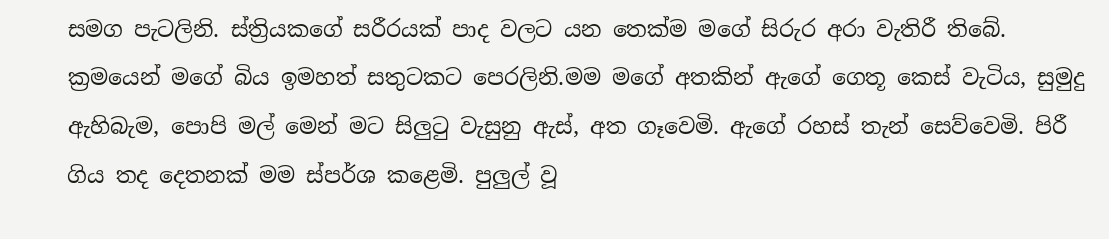සමග පැටලිනි. ස්ත්‍රියකගේ සරීරයක් පාද වලට යන තෙක්ම මගේ සිරුර අරා වැතිරී තිබේ.
ක්‍රමයෙන් මගේ බිය ඉමහත් සතුටකට පෙරලිනි.මම මගේ අතකින් ඇගේ ගෙතූ කෙස් වැටිය, සුමුදු ඇහිබැම, පොපි මල් මෙන් මට සිලුටු වැසුනු ඇස්, අත ගෑවෙමි. ඇගේ රහස් තැන් සෙව්වෙමි. පිරී ගිය තද දෙතනක් මම ස්පර්ශ කළෙමි. පුලුල් වූ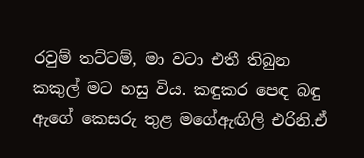රවුම් තට්ටම්, මා වටා එතී තිබුන කකුල් මට හසු විය. කඳුකර පෙඳ බඳු ඇගේ කෙසරු තුළ මගේඇඟිලි එරිනි.ඒ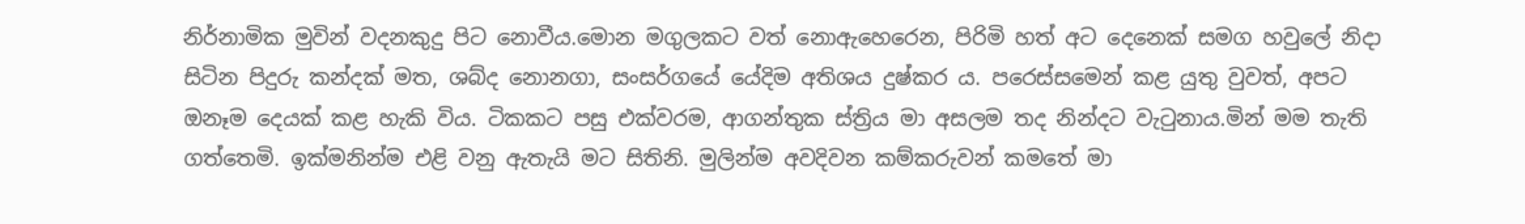නිර්නාමික මුවින් වදනකුදු පිට නොවීය.මොන මගුලකට වත් නොඇහෙරෙන, පිරිමි හත් අට දෙනෙක් සමග හවුලේ නිදා සිටින පිදුරු කන්දක් මත, ශබ්ද නොනගා, සංසර්ගයේ යේදිම අතිශය දුෂ්කර ය. පරෙස්සමෙන් කළ යුතු වුවත්, අපට ඔනෑම දෙයක් කළ හැකි විය. ටිකකට පසු එක්වරම, ආගන්තුක ස්ත්‍රිය මා අසලම තද නින්දට වැටුනාය.මින් මම තැති ගත්තෙමි. ඉක්මනින්ම එළි වනු ඇතැයි මට සිතිනි. මුලින්ම අවදිවන කම්කරුවන් කමතේ මා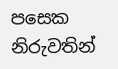පසෙක නිරුවතින්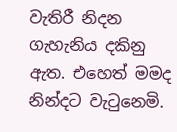වැතිරී නිදන ගැහැනිය දකිනු ඇත. එහෙත් මමද නින්දට වැටුනෙමි.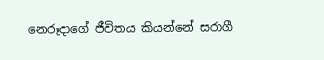නෙරූදාගේ ජීවිතය කියන්නේ සරාගී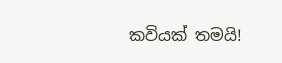කවියක් තමයි!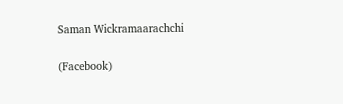Saman Wickramaarachchi

(Facebook)